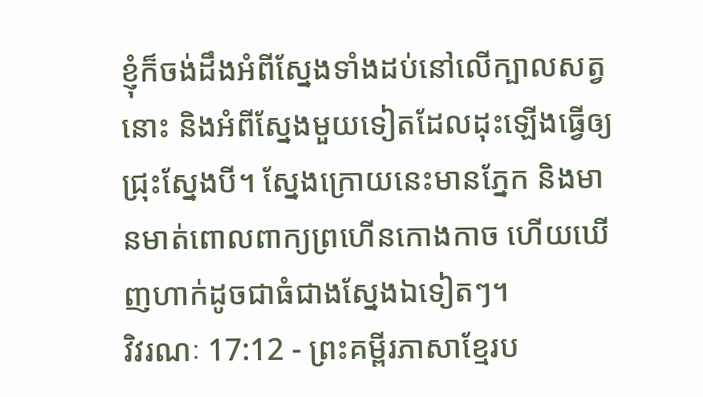ខ្ញុំក៏ចង់ដឹងអំពីស្នែងទាំងដប់នៅលើក្បាលសត្វនោះ និងអំពីស្នែងមួយទៀតដែលដុះឡើងធ្វើឲ្យជ្រុះស្នែងបី។ ស្នែងក្រោយនេះមានភ្នែក និងមានមាត់ពោលពាក្យព្រហើនកោងកាច ហើយឃើញហាក់ដូចជាធំជាងស្នែងឯទៀតៗ។
វិវរណៈ 17:12 - ព្រះគម្ពីរភាសាខ្មែរប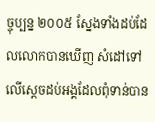ច្ចុប្បន្ន ២០០៥ ស្នែងទាំងដប់ដែលលោកបានឃើញ សំដៅទៅលើស្ដេចដប់អង្គដែលពុំទាន់បាន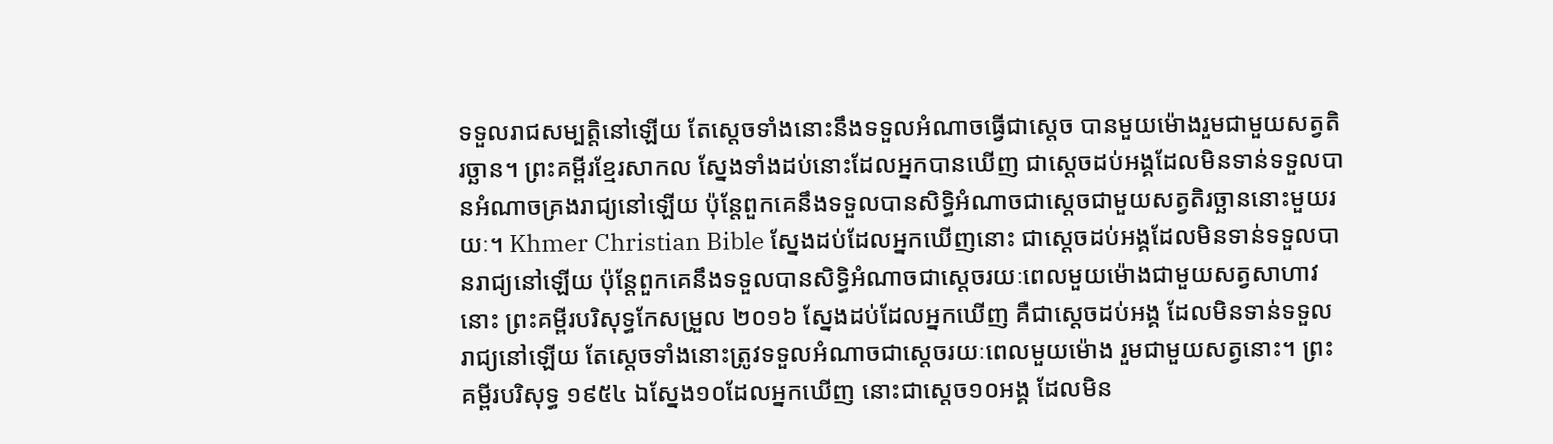ទទួលរាជសម្បត្តិនៅឡើយ តែស្ដេចទាំងនោះនឹងទទួលអំណាចធ្វើជាស្ដេច បានមួយម៉ោងរួមជាមួយសត្វតិរច្ឆាន។ ព្រះគម្ពីរខ្មែរសាកល ស្នែងទាំងដប់នោះដែលអ្នកបានឃើញ ជាស្ដេចដប់អង្គដែលមិនទាន់ទទួលបានអំណាចគ្រងរាជ្យនៅឡើយ ប៉ុន្តែពួកគេនឹងទទួលបានសិទ្ធិអំណាចជាស្ដេចជាមួយសត្វតិរច្ឆាននោះមួយរយៈ។ Khmer Christian Bible ស្នែងដប់ដែលអ្នកឃើញនោះ ជាស្ដេចដប់អង្គដែលមិនទាន់ទទួលបានរាជ្យនៅឡើយ ប៉ុន្ដែពួកគេនឹងទទួលបានសិទ្ធិអំណាចជាស្ដេចរយៈពេលមួយម៉ោងជាមួយសត្វសាហាវនោះ ព្រះគម្ពីរបរិសុទ្ធកែសម្រួល ២០១៦ ស្នែងដប់ដែលអ្នកឃើញ គឺជាស្តេចដប់អង្គ ដែលមិនទាន់ទទួលរាជ្យនៅឡើយ តែស្ដេចទាំងនោះត្រូវទទួលអំណាចជាស្តេចរយៈពេលមួយម៉ោង រួមជាមួយសត្វនោះ។ ព្រះគម្ពីរបរិសុទ្ធ ១៩៥៤ ឯស្នែង១០ដែលអ្នកឃើញ នោះជាស្តេច១០អង្គ ដែលមិន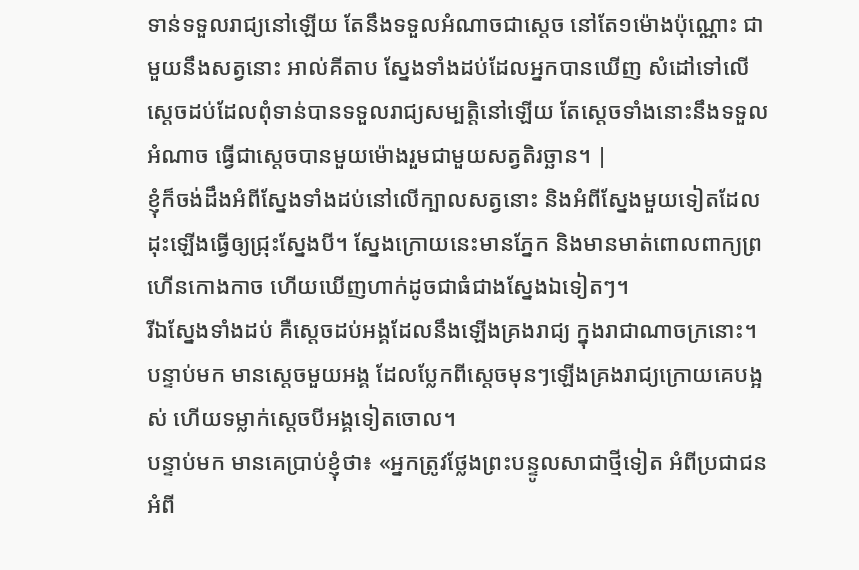ទាន់ទទួលរាជ្យនៅឡើយ តែនឹងទទួលអំណាចជាស្តេច នៅតែ១ម៉ោងប៉ុណ្ណោះ ជាមួយនឹងសត្វនោះ អាល់គីតាប ស្នែងទាំងដប់ដែលអ្នកបានឃើញ សំដៅទៅលើស្ដេចដប់ដែលពុំទាន់បានទទួលរាជ្យសម្បត្តិនៅឡើយ តែស្ដេចទាំងនោះនឹងទទួលអំណាច ធ្វើជាស្ដេចបានមួយម៉ោងរួមជាមួយសត្វតិរច្ឆាន។ |
ខ្ញុំក៏ចង់ដឹងអំពីស្នែងទាំងដប់នៅលើក្បាលសត្វនោះ និងអំពីស្នែងមួយទៀតដែលដុះឡើងធ្វើឲ្យជ្រុះស្នែងបី។ ស្នែងក្រោយនេះមានភ្នែក និងមានមាត់ពោលពាក្យព្រហើនកោងកាច ហើយឃើញហាក់ដូចជាធំជាងស្នែងឯទៀតៗ។
រីឯស្នែងទាំងដប់ គឺស្ដេចដប់អង្គដែលនឹងឡើងគ្រងរាជ្យ ក្នុងរាជាណាចក្រនោះ។ បន្ទាប់មក មានស្ដេចមួយអង្គ ដែលប្លែកពីស្ដេចមុនៗឡើងគ្រងរាជ្យក្រោយគេបង្អស់ ហើយទម្លាក់ស្ដេចបីអង្គទៀតចោល។
បន្ទាប់មក មានគេប្រាប់ខ្ញុំថា៖ «អ្នកត្រូវថ្លែងព្រះបន្ទូលសាជាថ្មីទៀត អំពីប្រជាជន អំពី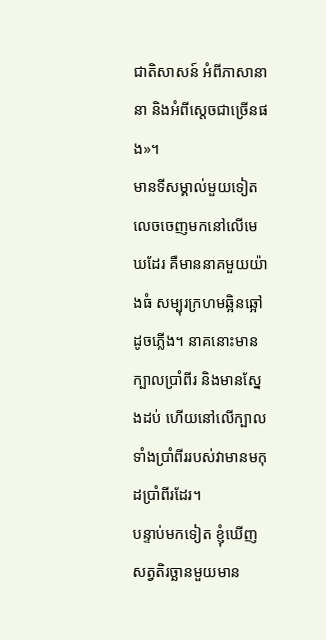ជាតិសាសន៍ អំពីភាសានានា និងអំពីស្ដេចជាច្រើនផង»។
មានទីសម្គាល់មួយទៀតលេចចេញមកនៅលើមេឃដែរ គឺមាននាគមួយយ៉ាងធំ សម្បុរក្រហមឆ្អិនឆ្អៅដូចភ្លើង។ នាគនោះមានក្បាលប្រាំពីរ និងមានស្នែងដប់ ហើយនៅលើក្បាលទាំងប្រាំពីររបស់វាមានមកុដប្រាំពីរដែរ។
បន្ទាប់មកទៀត ខ្ញុំឃើញសត្វតិរច្ឆានមួយមាន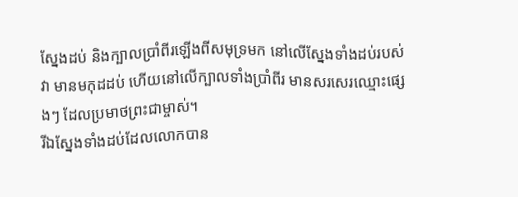ស្នែងដប់ និងក្បាលប្រាំពីរឡើងពីសមុទ្រមក នៅលើស្នែងទាំងដប់របស់វា មានមកុដដប់ ហើយនៅលើក្បាលទាំងប្រាំពីរ មានសរសេរឈ្មោះផ្សេងៗ ដែលប្រមាថព្រះជាម្ចាស់។
រីឯស្នែងទាំងដប់ដែលលោកបាន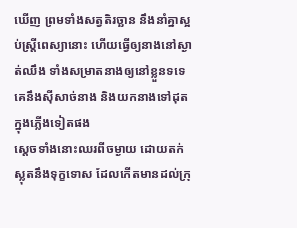ឃើញ ព្រមទាំងសត្វតិរច្ឆាន នឹងនាំគ្នាស្អប់ស្ត្រីពេស្យានោះ ហើយធ្វើឲ្យនាងនៅស្ងាត់ឈឹង ទាំងសម្រាតនាងឲ្យនៅខ្លួនទទេ គេនឹងស៊ីសាច់នាង និងយកនាងទៅដុតក្នុងភ្លើងទៀតផង
ស្ដេចទាំងនោះឈរពីចម្ងាយ ដោយតក់ស្លុតនឹងទុក្ខទោស ដែលកើតមានដល់ក្រុ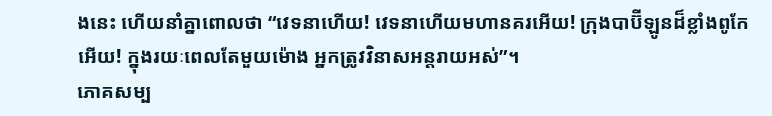ងនេះ ហើយនាំគ្នាពោលថា “វេទនាហើយ! វេទនាហើយមហានគរអើយ! ក្រុងបាប៊ីឡូនដ៏ខ្លាំងពូកែអើយ! ក្នុងរយៈពេលតែមួយម៉ោង អ្នកត្រូវវិនាសអន្តរាយអស់”។
ភោគសម្ប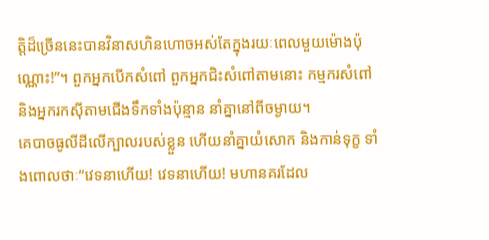ត្តិដ៏ច្រើននេះបានវិនាសហិនហោចអស់តែក្នុងរយៈពេលមួយម៉ោងប៉ុណ្ណោះ!”។ ពួកអ្នកបើកសំពៅ ពួកអ្នកជិះសំពៅតាមនោះ កម្មករសំពៅ និងអ្នករកស៊ីតាមជើងទឹកទាំងប៉ុន្មាន នាំគ្នានៅពីចម្ងាយ។
គេបាចធូលីដីលើក្បាលរបស់ខ្លួន ហើយនាំគ្នាយំសោក និងកាន់ទុក្ខ ទាំងពោលថាៈ“វេទនាហើយ! វេទនាហើយ! មហានគរដែល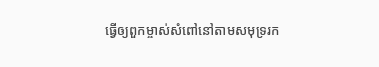ធ្វើឲ្យពួកម្ចាស់សំពៅនៅតាមសមុទ្ររក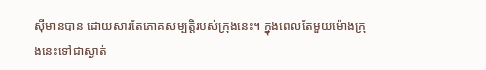ស៊ីមានបាន ដោយសារតែភោគសម្បត្តិរបស់ក្រុងនេះ។ ក្នុងពេលតែមួយម៉ោងក្រុងនេះទៅជាស្ងាត់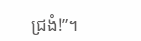ជ្រងំ!”។